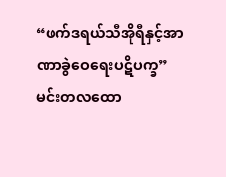“ဖက်ဒရယ်သီအိုရီနှင့်အာဏာခွဲဝေရေးပဋိပက္ခ”
မင်းတလထော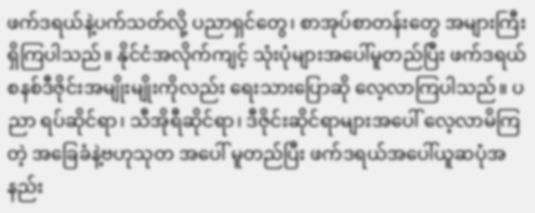ဖက်ဒရယ်နဲ့ပက်သတ်လို့ ပညာရှင်တွေ၊ စာအုပ်စာတန်းတွေ အများကြီးရှိကြပါသည်။ နိုင်ငံအလိုက်ကျင့် သုံးပုံများအပေါ်မူတည်ပြီး ဖက်ဒရယ်စနစ်ဒီဇိုင်းအမျိုးမျိုးကိုလည်း ရေးသားပြောဆို လေ့လာကြပါသည်။ ပညာ ရပ်ဆိုင်ရာ၊ သီအိုရီဆိုင်ရာ၊ ဒီဇိုင်းဆိုင်ရာများအပေါ် လေ့လာမိကြတဲ့ အခြေခံနဲ့ဗဟုသုတ အပေါ် မူတည်ပြီး ဖက်ဒရယ်အပေါ်ယူဆပုံအနည်း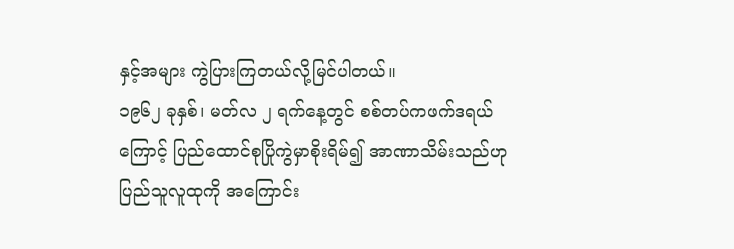နှင့်အများ ကွဲပြားကြတယ်လို့မြင်ပါတယ်။
၁၉၆၂ ခုနှစ်၊ မတ်လ ၂ ရက်နေ့တွင် စစ်တပ်ကဖက်ဒရယ်ကြောင့် ပြည်ထောင်စုပြိုကွဲမှာစိုးရိမ်၍ အာဏာသိမ်းသည်ဟု ပြည်သူလူထုကို အကြောင်း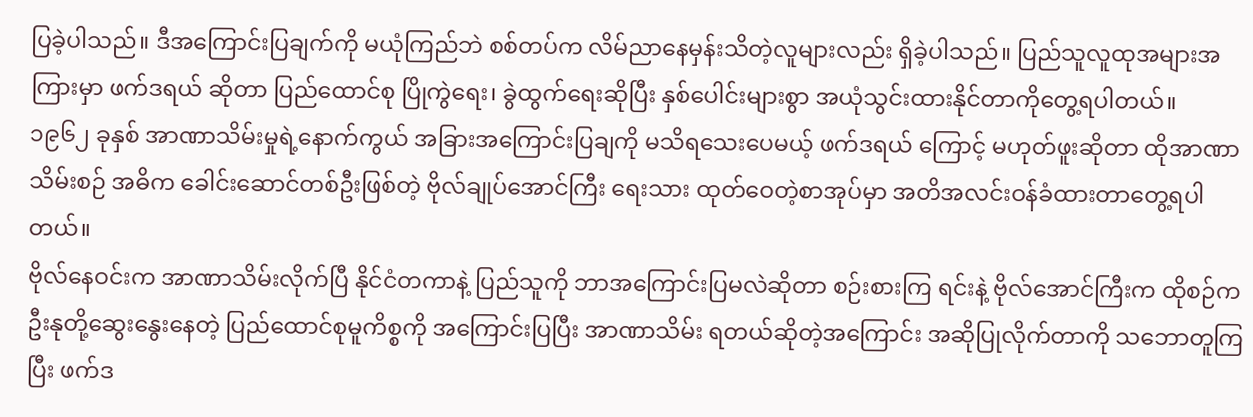ပြခဲ့ပါသည်။ ဒီအကြောင်းပြချက်ကို မယုံကြည်ဘဲ စစ်တပ်က လိမ်ညာနေမှန်းသိတဲ့လူများလည်း ရှိခဲ့ပါသည်။ ပြည်သူလူထုအများအကြားမှာ ဖက်ဒရယ် ဆိုတာ ပြည်ထောင်စု ပြိုကွဲရေး၊ ခွဲထွက်ရေးဆိုပြီး နှစ်ပေါင်းများစွာ အယုံသွင်းထားနိုင်တာကိုတွေ့ရပါတယ်။
၁၉၆၂ ခုနှစ် အာဏာသိမ်းမှုရဲ့နောက်ကွယ် အခြားအကြောင်းပြချကို မသိရသေးပေမယ့် ဖက်ဒရယ် ကြောင့် မဟုတ်ဖူးဆိုတာ ထိုအာဏာသိမ်းစဉ် အဓိက ခေါင်းဆောင်တစ်ဦးဖြစ်တဲ့ ဗိုလ်ချုပ်အောင်ကြီး ရေးသား ထုတ်ဝေတဲ့စာအုပ်မှာ အတိအလင်းဝန်ခံထားတာတွေ့ရပါတယ်။
ဗိုလ်နေဝင်းက အာဏာသိမ်းလိုက်ပြီ နိုင်ငံတကာနဲ့ ပြည်သူကို ဘာအကြောင်းပြမလဲဆိုတာ စဉ်းစားကြ ရင်းနဲ့ ဗိုလ်အောင်ကြီးက ထိုစဉ်က ဦးနုတို့ဆွေးနွေးနေတဲ့ ပြည်ထောင်စုမူကိစ္စကို အကြောင်းပြပြီး အာဏာသိမ်း ရတယ်ဆိုတဲ့အကြောင်း အဆိုပြုလိုက်တာကို သဘောတူကြပြီး ဖက်ဒ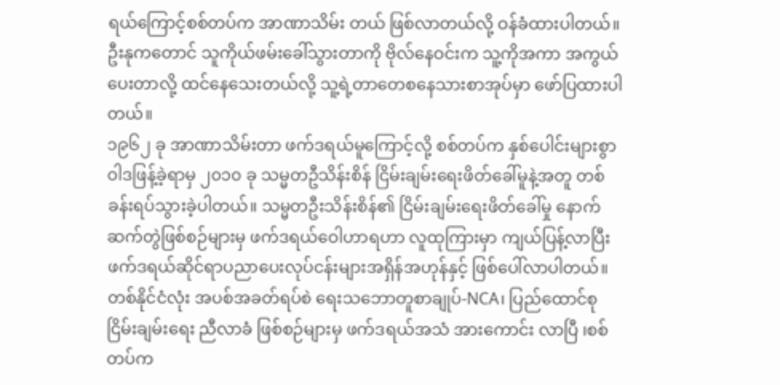ရယ်ကြောင့်စစ်တပ်က အာဏာသိမ်း တယ် ဖြစ်လာတယ်လို့ ဝန်ခံထားပါတယ်။ ဦးနုကတောင် သူကိုယ်ဖမ်းခေါ်သွားတာကို ဗိုလ်နေဝင်းက သူ့ကိုအကာ အကွယ်ပေးတာလို့ ထင်နေသေးတယ်လို့ သူ့ရဲ့တာတေစနေသားစာအုပ်မှာ ဖော်ပြထားပါတယ်။
၁၉၆၂ ခု အာဏာသိမ်းတာ ဖက်ဒရယ်မူကြောင့်လို့ စစ်တပ်က နှစ်ပေါင်းများစွာ ဝါဒဖြန့်ခဲ့ရာမှ ၂၀၁၀ ခု သမ္မတဦသိန်းစိန် ငြိမ်းချမ်းရေးဖိတ်ခေါ်မူနဲ့အတူ တစ်ခန်းရပ်သွားခဲ့ပါတယ်။ သမ္မတဦးသိန်းစိန်၏ ငြိမ်းချမ်းရေးဖိတ်ခေါ်မှု နောက်ဆက်တွဲဖြစ်စဉ်များမှ ဖက်ဒရယ်ဝေါဟာရဟာ လူထုကြားမှာ ကျယ်ပြန့်လာပြီး ဖက်ဒရယ်ဆိုင်ရာပညာပေးလုပ်ငန်းများအရှိန်အဟုန်နှင့် ဖြစ်ပေါ်လာပါတယ်။ တစ်နိုင်ငံလုံး အပစ်အခတ်ရပ်စဲ ရေးသဘောတူစာချုပ်-NCA၊ ပြည်ထောင်စုငြိမ်းချမ်းရေး ညီလာခံ ဖြစ်စဉ်များမှ ဖက်ဒရယ်အသံ အားကောင်း လာပြီ ၊စစ်တပ်က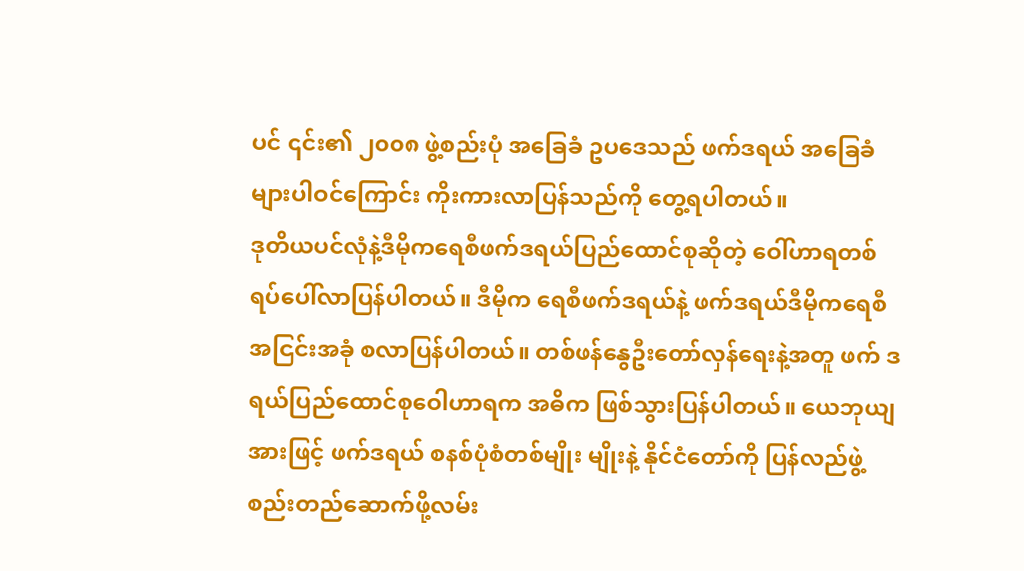ပင် ၎င်း၏ ၂၀၀၈ ဖွဲ့စည်းပုံ အခြေခံ ဥပဒေသည် ဖက်ဒရယ် အခြေခံများပါဝင်ကြောင်း ကိုးကားလာပြန်သည်ကို တွေ့ရပါတယ်။
ဒုတိယပင်လုံနဲ့ဒီမိုကရေစီဖက်ဒရယ်ပြည်ထောင်စုဆိုတဲ့ ဝေါ်ဟာရတစ်ရပ်ပေါ်လာပြန်ပါတယ်။ ဒီမိုက ရေစီဖက်ဒရယ်နဲ့ ဖက်ဒရယ်ဒီမိုကရေစီအငြင်းအခုံ စလာပြန်ပါတယ်။ တစ်ဖန်နွေဦးတော်လှန်ရေးနဲ့အတူ ဖက် ဒရယ်ပြည်ထောင်စုဝေါဟာရက အဓိက ဖြစ်သွားပြန်ပါတယ်။ ယေဘုယျအားဖြင့် ဖက်ဒရယ် စနစ်ပုံစံတစ်မျိုး မျိုးနဲ့ နိုင်ငံတော်ကို ပြန်လည်ဖွဲ့စည်းတည်ဆောက်ဖို့လမ်း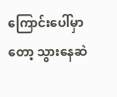ကြောင်းပေါ်မှာတော့ သွားနေဆဲ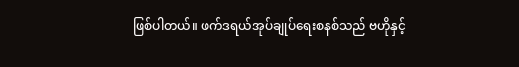ဖြစ်ပါတယ်။ ဖက်ဒရယ်အုပ်ချုပ်ရေးစနစ်သည် ဗဟိုနှင့်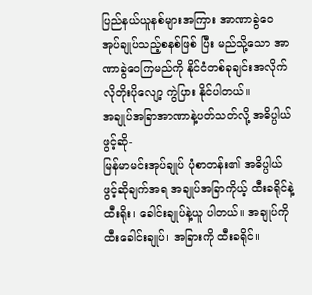ပြည်နယ်ယူနစ်များအကြား အာဏာခွဲဝေ အုပ်ချုပ်သည့်စနစ်ဖြစ် ပြီး မည်သို့သော အာဏာခွဲဝေကြမည်ကို နိုင်ငံတစ်ခုချင်းအလိုက် လိုတိုးပိုလျော့ ကွဲပြား နိုင်ပါတယ်။
အချုပ်အခြာအာဏာနဲ့ပတ်သတ်လို့ အဓိပ္ပါယ်ဖွင့်ဆို-
မြန်မာမင်းအုပ်ချုပ် ပုံစာတန်း၏ အဓိပ္ပါယ်ဖွင့်ဆိုချက်အရ အချုပ်အခြာကိုယ့် ထီးခရိုင်နဲ့ထီးရိုး၊ ခေါင်းချုပ်နဲ့ယူ ပါတယ်။ အချုပ်ကို ထီးခေါင်းချုပ်၊ အခြားကို ထီးခရိုင်။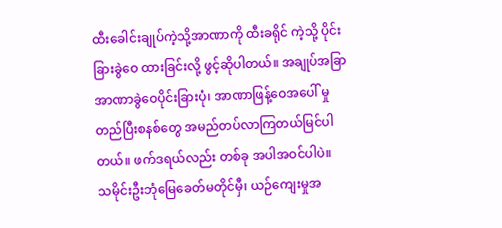ထီးခေါင်းချုပ်ကဲ့သို့အာဏာကို ထီးခရိုင် ကဲ့သို့ ပိုင်းခြားခွဲဝေ ထားခြင်းလို့ ဖွင့်ဆိုပါတယ်။ အချုပ်အခြာအာဏာခွဲဝေပိုင်းခြားပုံ၊ အာဏာဖြန့်ဝေအပေါ် မှုတည်ပြီးစနစ်တွေ အမည်တပ်လာကြတယ်မြင်ပါတယ်။ ဖက်ဒရယ်လည်း တစ်ခု အပါအဝင်ပါပဲ။
သမိုင်းဦးဘုံမြေခေတ်မတိုင်မှီ၊ ယဉ်ကျေးမှုအ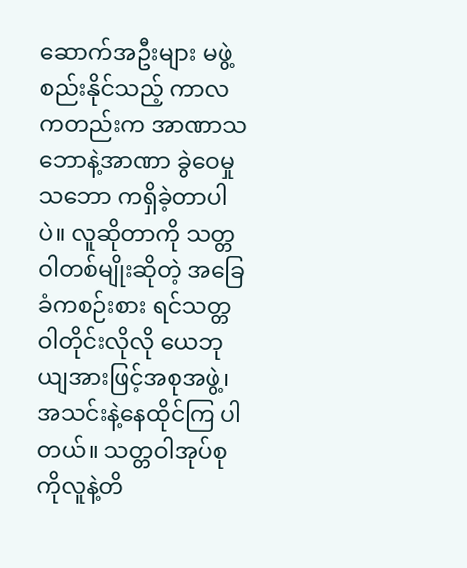ဆောက်အဦးများ မဖွဲ့စည်းနိုင်သည့် ကာလကတည်းက အာဏာသဘောနဲ့အာဏာ ခွဲဝေမှုသဘော ကရှိခဲ့တာပါပဲ။ လူဆိုတာကို သတ္တဝါတစ်မျိုးဆိုတဲ့ အခြေခံကစဉ်းစား ရင်သတ္တဝါတိုင်းလိုလို ယေဘုယျအားဖြင့်အစုအဖွဲ့၊ အသင်းနဲ့နေထိုင်ကြ ပါတယ်။ သတ္တဝါအုပ်စုကိုလူနဲ့တိ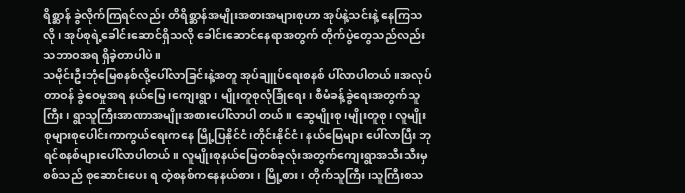ရိစ္ဆာန် ခွဲလိုက်ကြရင်လည်း တိရိစ္ဆာန်အမျိုးအစားအများစုဟာ အုပ်နဲ့သင်းနဲ့ နေကြသလို၊ အုပ်စုရဲ့ခေါင်းဆောင်ရှိသလို ခေါင်းဆောင်နေရာအတွက် တိုက်ပွဲတွေသည်လည်း သဘာဝအရ ရှိခဲ့တာပါပဲ။
သမိုင်းဦးဘုံမြေစနစ်လို့ပေါ်လာခြင်းနဲ့အတူ အုပ်ချူပ်ရေးစနစ် ပါ်လာပါတယ်။အလုပ်တာဝန် ခွဲဝေမှုအရ နယ်မြေ၊ကျေးရွာ၊ မျိုးတူစုလုံခြုံရေး၊ စီမံခန့်ခွဲရေးအတွက်သူကြီး၊ ရွာသူကြီးအာဏာအမျိုးအစားပေါ်လာပါ တယ်။ ဆွေမျိုးစု၊မျိုးတူစု၊ လူမျိုးစုများစုပေါင်းကာကွယ်ရေးကနေ မြို့ပြနိုင်ငံ၊တိုင်းနိုင်ငံ၊ နယ်မြေများ ပေါ်လာပြီး ဘုရင်စနစ်များပေါ်လာပါတယ်။ လူမျိုးစုနယ်မြေတစ်ခုလုံးအတွက်ကျေးရွာအသီးသီးမှစစ်သည် စုဆောင်းပေး ရ တဲ့စနစ်ကနေနယ်စား၊ မြို့စား၊ တိုက်သူကြီး၊သူကြီးစသ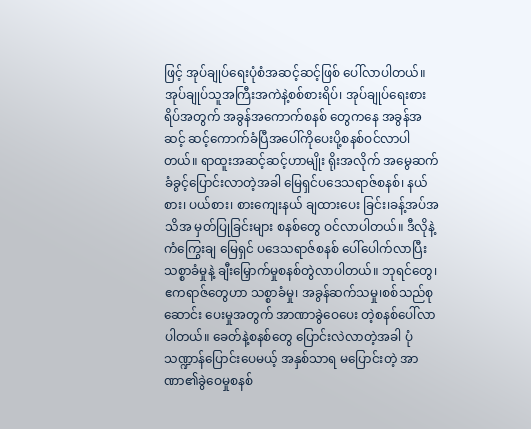ဖြင့် အုပ်ချုပ်ရေးပုံစံအဆင့်ဆင့်ဖြစ် ပေါ်လာပါတယ်။ အုပ်ချုပ်သူအကြီးအကဲနဲ့စစ်စားရိပ်၊ အုပ်ချုပ်ရေးစားရိပ်အတွက် အခွန်အကောက်စနစ် တွေကနေ အခွန်အဆင့် ဆင့်ကောက်ခံပြီအပေါ်ကိုပေးပို့စနစ်ဝင်လာပါတယ်။ ရာထူးအဆင့်ဆင့်ဟာမျိုး ရိုးအလိုက် အမွေဆက်ခံခွင့်ပြောင်းလာတဲ့အခါ မြေရှင်ပဒေသရာဇ်စနစ်၊ နယ်စား၊ ပယ်စား၊ စားကျေးနယ် ချထားပေး ခြင်း၊ခန့်အပ်အသိအ မှတ်ပြုခြင်းများ စနစ်တွေ ဝင်လာပါတယ်။ ဒီလိုနဲ့ကံကြွေးချ မြေရှင် ပဒေသရာဇ်စနစ် ပေါ်ပေါက်လာပြီး သစ္စာခံမှုနဲ့ ချီးမြှောက်မှုစနစ်တွဲလာပါတယ်။ ဘုရင်တွေ၊ ဧကရာဇ်တွေဟာ သစ္စာခံမှု၊ အခွန်ဆက်သမှု၊စစ်သည်စုဆောင်း ပေးမှုအတွက် အာဏာခွဲဝေပေး တဲ့စနစ်ပေါ်လာပါတယ်။ ခေတ်နဲ့စနစ်တွေ ပြောင်းလဲလာတဲ့အခါ ပုံသဏ္ဍာန်ပြောင်းပေမယ့် အနှစ်သာရ မပြောင်းတဲ့ အာဏာ၏ခွဲဝေမှုစနစ်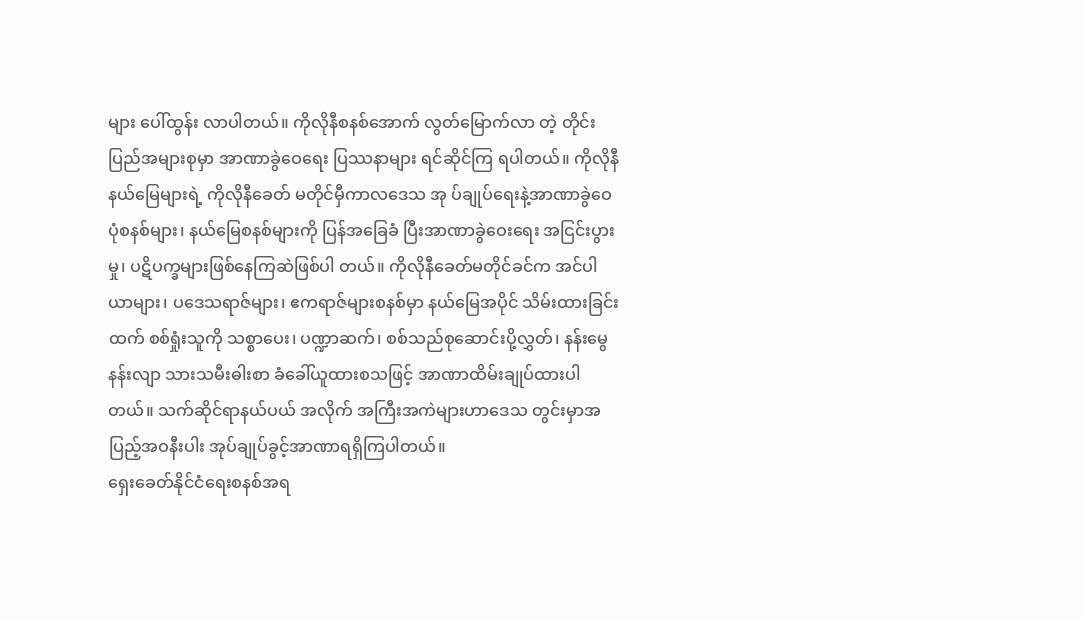များ ပေါ်ထွန်း လာပါတယ်။ ကိုလိုနီစနစ်အောက် လွတ်မြောက်လာ တဲ့ တိုင်းပြည်အများစုမှာ အာဏာခွဲဝေရေး ပြဿနာများ ရင်ဆိုင်ကြ ရပါတယ်။ ကိုလိုနီ နယ်မြေများရဲ့ ကိုလိုနီခေတ် မတိုင်မှီကာလဒေသ အု ပ်ချုပ်ရေးနဲ့အာဏာခွဲဝေပုံစနစ်များ၊ နယ်မြေစနစ်များကို ပြန်အခြေခံ ပြီးအာဏာခွဲဝေးရေး အငြင်းပွားမှု၊ ပဋိပက္ခများဖြစ်နေကြဆဲဖြစ်ပါ တယ်။ ကိုလိုနီခေတ်မတိုင်ခင်က အင်ပါယာများ၊ ပဒေသရာဇ်များ၊ ဧကရာဇ်များစနစ်မှာ နယ်မြေအပိုင် သိမ်းထားခြင်းထက် စစ်ရှုံးသူကို သစ္စာပေး၊ ပဏ္ဍာဆက်၊ စစ်သည်စုဆောင်းပို့လွှတ်၊ နန်းမွေနန်းလျာ သားသမီးဓါးစာ ခံခေါ်ယူထားစသဖြင့် အာဏာထိမ်းချုပ်ထားပါတယ်။ သက်ဆိုင်ရာနယ်ပယ် အလိုက် အကြီးအကဲများဟာဒေသ တွင်းမှာအပြည့်အဝနီးပါး အုပ်ချုပ်ခွင့်အာဏာရရှိကြပါတယ်။
ရှေးခေတ်နိုင်ငံရေးစနစ်အရ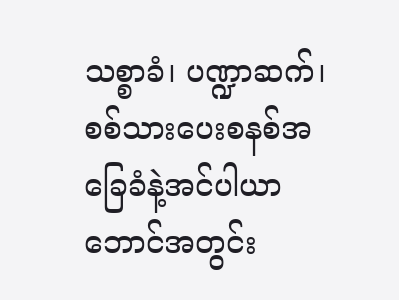သစ္စာခံ၊ ပဏ္ဍာဆက်၊ စစ်သားပေးစနစ်အခြေခံနဲ့အင်ပါယာ ဘောင်အတွင်း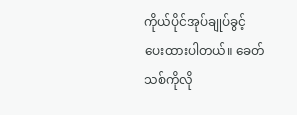ကိုယ်ပိုင်အုပ်ချုပ်ခွင့်ပေးထားပါတယ်။ ခေတ်သစ်ကိုလို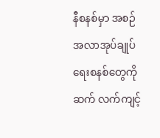နီစနစ်မှာ အစဉ်အလာအုပ်ချုပ်ရေးစနစ်တွေကို ဆက် လက်ကျင့်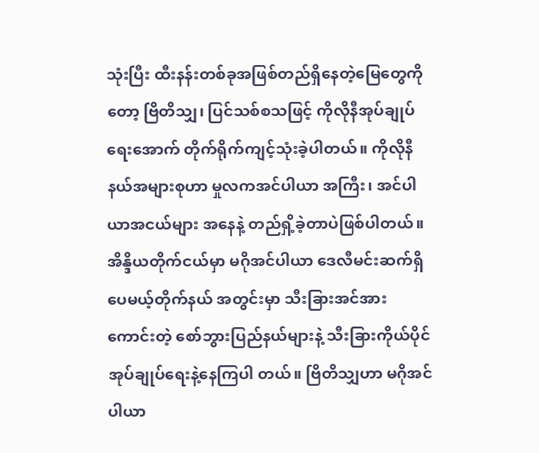သုံးပြီး ထီးနန်းတစ်ခုအဖြစ်တည်ရှိနေတဲ့မြေတွေကိုတော့ ဗြိတိသျှ၊ ပြင်သစ်စသဖြင့် ကိုလိုနီအုပ်ချုပ် ရေးအောက် တိုက်ရိုက်ကျင့်သုံးခဲ့ပါတယ်။ ကိုလိုနီနယ်အများစုဟာ မှုလကအင်ပါယာ အကြီး၊ အင်ပါယာအငယ်များ အနေနဲ့ တည်ရှိ့ခဲ့တာပဲဖြစ်ပါတယ်။ အိန္ဒိယတိုက်ငယ်မှာ မဂိုအင်ပါယာ ဒေလီမင်းဆက်ရှိပေမယ့်တိုက်နယ် အတွင်းမှာ သီးခြားအင်အားကောင်းတဲ့ စော်ဘွားပြည်နယ်များနဲ့ သီးခြားကိုယ်ပိုင်အုပ်ချုပ်ရေးနဲ့နေကြပါ တယ်။ ဗြိတိသျှဟာ မဂိုအင်ပါယာ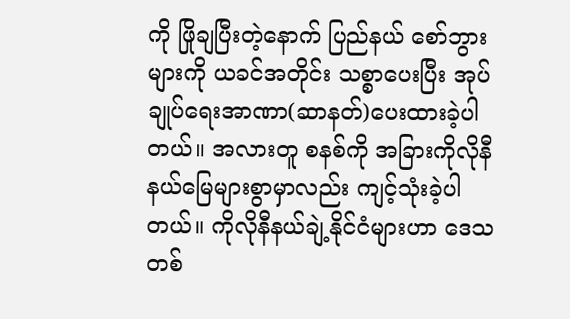ကို ဖြိုချပြီးတဲ့နောက် ပြည်နယ် စော်ဘွားများကို ယခင်အတိုင်း သစ္စာပေးပြီး အုပ်ချုပ်ရေးအာဏာ(ဆာနတ်)ပေးထားခဲ့ပါတယ်။ အလားတူ စနစ်ကို အခြားကိုလိုနီနယ်မြေများစွာမှာလည်း ကျင့်သုံးခဲ့ပါတယ်။ ကိုလိုနီနယ်ချဲ့နိုင်ငံများဟာ ဒေသတစ်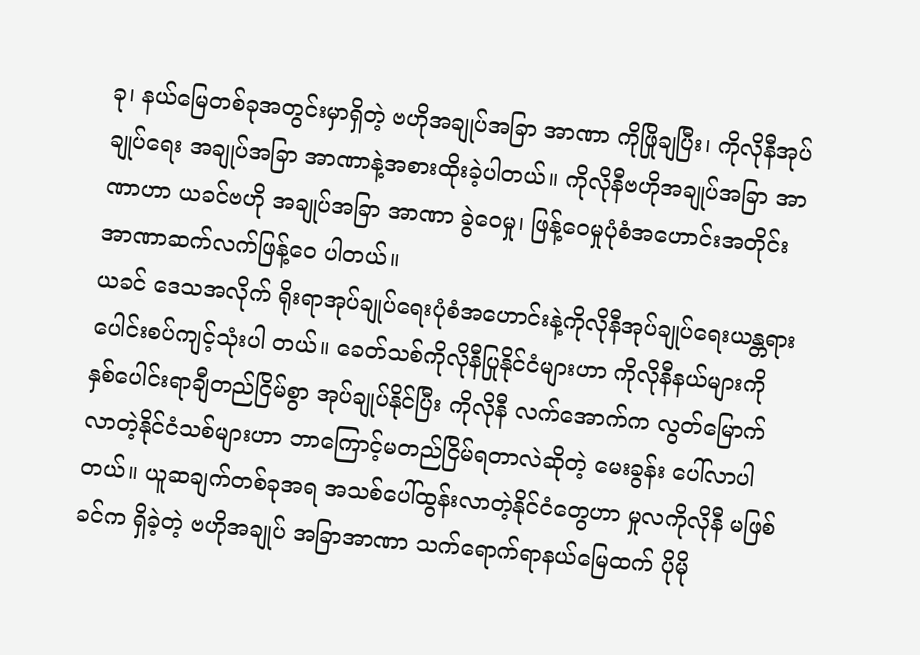ခု၊ နယ်မြေတစ်ခုအတွင်းမှာရှိတဲ့ ဗဟိုအချုပ်အခြာ အာဏာ ကိုဖြိုချပြီး၊ ကိုလိုနီအုပ်ချုပ်ရေး အချုပ်အခြာ အာဏာနဲ့အစားထိုးခဲ့ပါတယ်။ ကိုလိုနီဗဟိုအချုပ်အခြာ အာဏာဟာ ယခင်ဗဟို အချုပ်အခြာ အာဏာ ခွဲဝေမှု၊ ဖြန့်ဝေမှုပုံစံအဟောင်းအတိုင်း အာဏာဆက်လက်ဖြန့်ဝေ ပါတယ်။
ယခင် ဒေသအလိုက် ရိုးရာအုပ်ချုပ်ရေးပုံစံအဟောင်းနဲ့ကိုလိုနီအုပ်ချုပ်ရေးယန္တရားပေါင်းစပ်ကျင့်သုံးပါ တယ်။ ခေတ်သစ်ကိုလိုနီပြုနိုင်ငံများဟာ ကိုလိုနီနယ်များကို နှစ်ပေါင်းရာချီတည်ငြိမ်စွာ အုပ်ချုပ်နိုင်ပြီး ကိုလိုနီ လက်အောက်က လွတ်မြောက်လာတဲ့နိုင်ငံသစ်များဟာ ဘာကြောင့်မတည်ငြိမ်ရတာလဲဆိုတဲ့ မေးခွန်း ပေါ်လာပါ တယ်။ ယူဆချက်တစ်ခုအရ အသစ်ပေါ်ထွန်းလာတဲ့နိုင်ငံတွေဟာ မှုလကိုလိုနီ မဖြစ်ခင်က ရှိခဲ့တဲ့ ဗဟိုအချုပ် အခြာအာဏာ သက်ရောက်ရာနယ်မြေထက် ပိုမို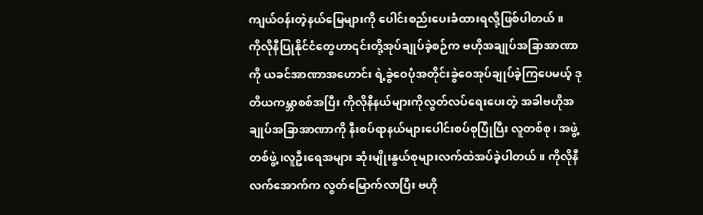ကျယ်ဝန်းတဲ့နယ်မြေများကို ပေါင်းစည်းပေးခံထားရလို့ဖြစ်ပါတယ်။
ကိုလိုနီပြုနိုင်ငံတွေဟာ၎င်းတို့အုပ်ချုပ်ခဲ့စဉ်က ဗဟိုအချုပ်အခြာအာဏာကို ယခင်အာဏာအဟောင်း ရဲ့ခွဲဝေပုံအတိုင်းခွဲဝေအုပ်ချုပ်ခဲ့ကြပေမယ့် ဒုတိယကမ္ဘာစစ်အပြီး ကိုလိုနီနယ်များကိုလွတ်လပ်ရေးပေးတဲ့ အခါဗဟိုအချုပ်အခြာအာဏာကို နီးစပ်ရာနယ်များပေါင်းစပ်စုပြုံပြီး လူတစ်စု၊ အဖွဲ့တစ်ဖွဲ့၊လူဦးရေအများ ဆုံးမျိုးနွယ်စုများလက်ထဲအပ်ခဲ့ပါတယ်။ ကိုလိုနီလက်အောက်က လွတ်မြောက်လာပြီး ဗဟို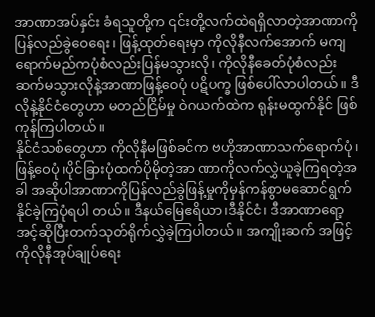အာဏာအပ်နှင်း ခံရသူတို့က ၎င်းတို့လက်ထဲရရှိလာတဲ့အာဏာကို ပြန်လည်ခွဲဝေရေး၊ ဖြန့်ထုတ်ရေးမှာ ကိုလိုနီလက်အောက် မကျရောက်မည်ကပုံစံလည်းပြန်မသွားလို၊ ကိုလိုနီခေတ်ပုံစံလည်း ဆက်မသွားလိုနဲ့အာဏာဖြန့်ဝေပုံ ပဋိပက္ခ ဖြစ်ပေါ်လာပါတယ်။ ဒီလိုနဲ့နိုင်ငံတွေဟာ မတည်ငြိမ်မှု ဝဲဂယက်ထဲက ရုန်းမထွက်နိုင် ဖြစ်ကုန်ကြပါတယ်။
နိုင်ငံသစ်တွေဟာ ကိုလိုနီမဖြစ်ခင်က ဗဟိုအာဏာသက်ရောက်ပုံ၊ ဖြန့်ဝေပုံ၊ပိုင်ခြားပုံထက်ပိုမိုတဲ့အာ ဏာကိုလက်လွှဲယူခဲ့ကြရတဲ့အခါ အဆိုပါအာဏာကိုပြန်လည်ခွဲဖြန့်မှုကိုမှန်ကန်စွာမဆောင်ရွက်နိုင်ခဲ့ကြပုံရပါ တယ်။ ဒီနယ်မြေဧရိယာ၊ဒီနိုင်ငံ၊ ဒီအာဏာရော့အင့်ဆိုပြီးတက်သုတ်ရိုက်လွှဲခဲ့ကြပါတယ်။ အကျိုးဆက် အဖြင့် ကိုလိုနီအုပ်ချုပ်ရေး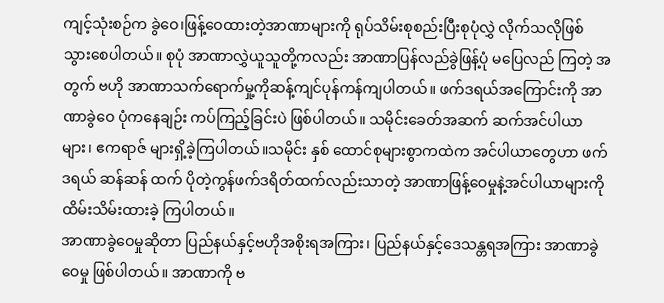ကျင့်သုံးစဉ်က ခွဲဝေ၊ဖြန့်ဝေထားတဲ့အာဏာများကို ရုပ်သိမ်းစုစည်းပြီးစုပုံလွှဲ လိုက်သလိုဖြစ် သွားစေပါတယ်။ စုပုံ အာဏာလွှဲယူသူတို့ကလည်း အာဏာပြန်လည်ခွဲဖြန့်ပုံ မပြေလည် ကြတဲ့ အတွက် ဗဟို အာဏာသက်ရောက်မှု့ကိုဆန့်ကျင်ပုန်ကန်ကျပါတယ်။ ဖက်ဒရယ်အကြောင်းကို အာဏာခွဲဝေ ပုံကနေချဉ်း ကပ်ကြည့်ခြင်းပဲ ဖြစ်ပါတယ်။ သမိုင်းခေတ်အဆက် ဆက်အင်ပါယာများ၊ ဧကရာဇ် များရှိ့ခဲ့ကြပါတယ်။သမိုင်း နှစ် ထောင်စုများစွာကထဲက အင်ပါယာတွေဟာ ဖက်ဒရယ် ဆန်ဆန် ထက် ပိုတဲ့ကွန်ဖက်ဒရိတ်ထက်လည်းသာတဲ့ အာဏာဖြန့်ဝေမှုနဲ့အင်ပါယာများကို ထိမ်းသိမ်းထားခဲ့ ကြပါတယ်။
အာဏာခွဲဝေမှုဆိုတာ ပြည်နယ်နှင့်ဗဟိုအစိုးရအကြား၊ ပြည်နယ်နှင့်ဒေသန္တရအကြား အာဏာခွဲဝေမှု ဖြစ်ပါတယ်။ အာဏာကို ဗ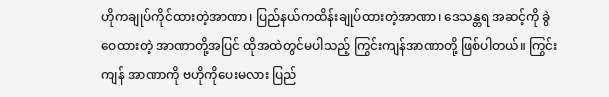ဟိုကချုပ်ကိုင်ထားတဲ့အာဏာ၊ ပြည်နယ်ကထိန်းချုပ်ထားတဲ့အာဏာ၊ ဒေသန္တရ အဆင့်ကို ခွဲဝေထားတဲ့ အာဏာတို့အပြင် ထိုအထဲတွင်မပါသည့် ကြွင်းကျန်အာဏာတို့ ဖြစ်ပါတယ်။ ကြွင်းကျန် အာဏာကို ဗဟိုကိုပေးမလား ပြည်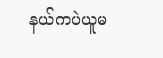နယ်ကပဲယူမ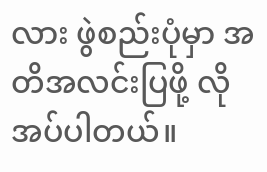လား ဖွဲစည်းပုံမှာ အတိအလင်းပြဖို့ လိုအပ်ပါတယ်။